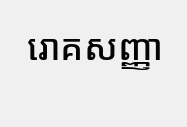រោគសញ្ញា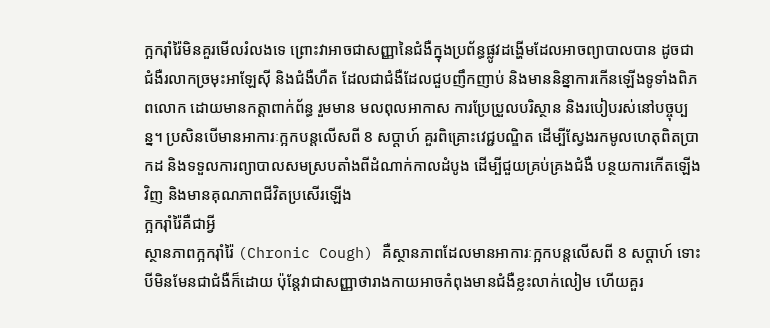ក្អករ៉ាំរ៉ៃមិនគួរមើលរំលងទេ ព្រោះវាអាចជាសញ្ញានៃជំងឺក្នុងប្រព័ន្ធផ្លូវដង្ហើមដែលអាចព្យាបាលបាន ដូចជា ជំងឺរលាកច្រមុះអាឡែស៊ី និងជំងឺហឺត ដែលជាជំងឺដែលជួបញឹកញាប់ និងមាននិន្នាការកើនឡើងទូទាំងពិភពលោក ដោយមានកត្តាពាក់ព័ន្ធ រួមមាន មលពុលអាកាស ការប្រែប្រួលបរិស្ថាន និងរបៀបរស់នៅបច្ចុប្បន្ន។ ប្រសិនបើមានអាការៈក្អកបន្តលើសពី 8 សប្តាហ៍ គួរពិគ្រោះវេជ្ជបណ្ឌិត ដើម្បីស្វែងរកមូលហេតុពិតប្រាកដ និងទទួលការព្យាបាលសមស្របតាំងពីដំណាក់កាលដំបូង ដើម្បីជួយគ្រប់គ្រងជំងឺ បន្ថយការកើតឡើងវិញ និងមានគុណភាពជីវិតប្រសើរឡើង
ក្អករ៉ាំរ៉ៃគឺជាអ្វី
ស្ថានភាពក្អករ៉ាំរ៉ៃ (Chronic Cough) គឺស្ថានភាពដែលមានអាការៈក្អកបន្តលើសពី 8 សប្តាហ៍ ទោះបីមិនមែនជាជំងឺក៏ដោយ ប៉ុន្តែវាជាសញ្ញាថារាងកាយអាចកំពុងមានជំងឺខ្លះលាក់លៀម ហើយគួរ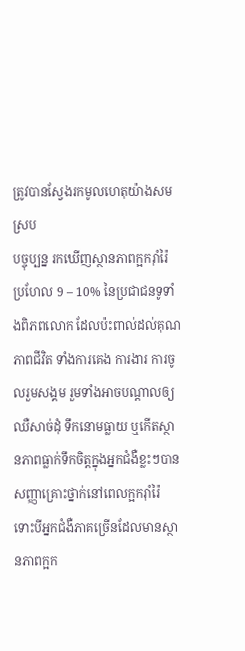ត្រូវបានស្វែងរកមូលហេតុយ៉ាងសមស្រប
បច្ចុប្បន្ន រកឃើញស្ថានភាពក្អករ៉ាំរ៉ៃប្រហែល 9 – 10% នៃប្រជាជនទូទាំងពិភពលោក ដែលប៉ះពាល់ដល់គុណភាពជីវិត ទាំងការគេង ការងារ ការចូលរួមសង្គម រួមទាំងអាចបណ្ដាលឲ្យឈឺសាច់ដុំ ទឹកនោមធ្លាយ ឬកើតស្ថានភាពធ្លាក់ទឹកចិត្តក្នុងអ្នកជំងឺខ្លះៗបាន
សញ្ញាគ្រោះថ្នាក់នៅពេលក្អករ៉ាំរ៉ៃ
ទោះបីអ្នកជំងឺភាគច្រើនដែលមានស្ថានភាពក្អក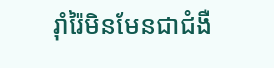រ៉ាំរ៉ៃមិនមែនជាជំងឺ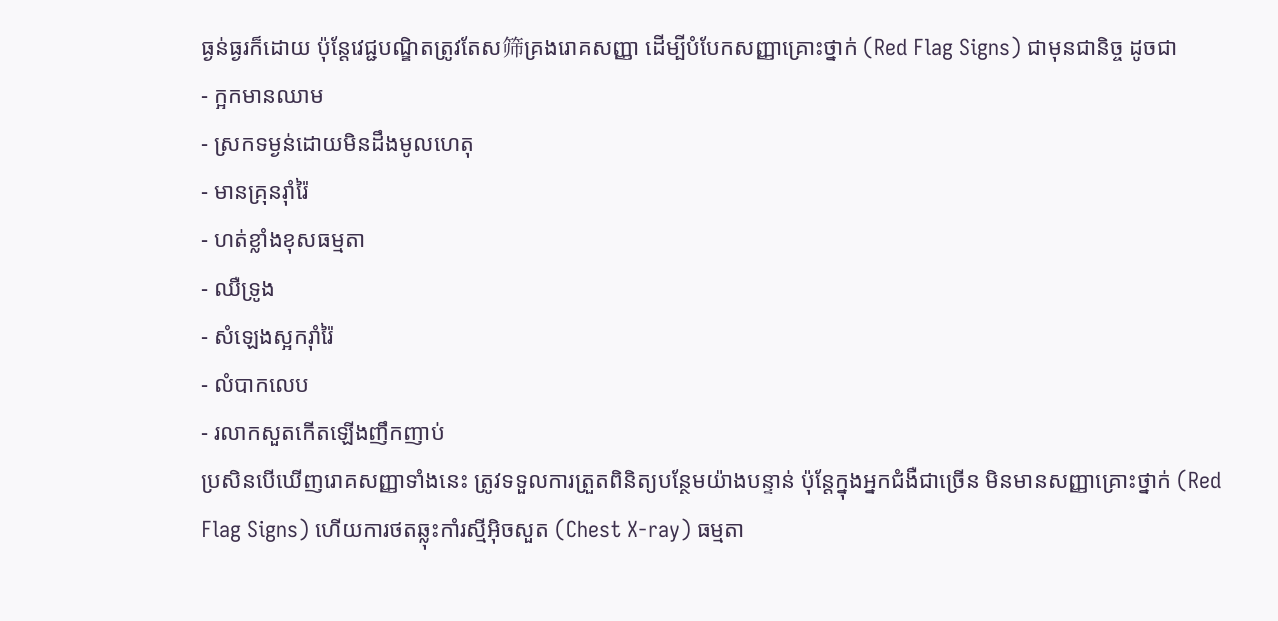ធ្ងន់ធ្ងរក៏ដោយ ប៉ុន្តែវេជ្ជបណ្ឌិតត្រូវតែស筛គ្រងរោគសញ្ញា ដើម្បីបំបែកសញ្ញាគ្រោះថ្នាក់ (Red Flag Signs) ជាមុនជានិច្ច ដូចជា
- ក្អកមានឈាម
- ស្រកទម្ងន់ដោយមិនដឹងមូលហេតុ
- មានគ្រុនរ៉ាំរ៉ៃ
- ហត់ខ្លាំងខុសធម្មតា
- ឈឺទ្រូង
- សំឡេងស្អករ៉ាំរ៉ៃ
- លំបាកលេប
- រលាកសួតកើតឡើងញឹកញាប់
ប្រសិនបើឃើញរោគសញ្ញាទាំងនេះ ត្រូវទទួលការត្រួតពិនិត្យបន្ថែមយ៉ាងបន្ទាន់ ប៉ុន្តែក្នុងអ្នកជំងឺជាច្រើន មិនមានសញ្ញាគ្រោះថ្នាក់ (Red Flag Signs) ហើយការថតឆ្លុះកាំរស្មីអ៊ិចសួត (Chest X-ray) ធម្មតា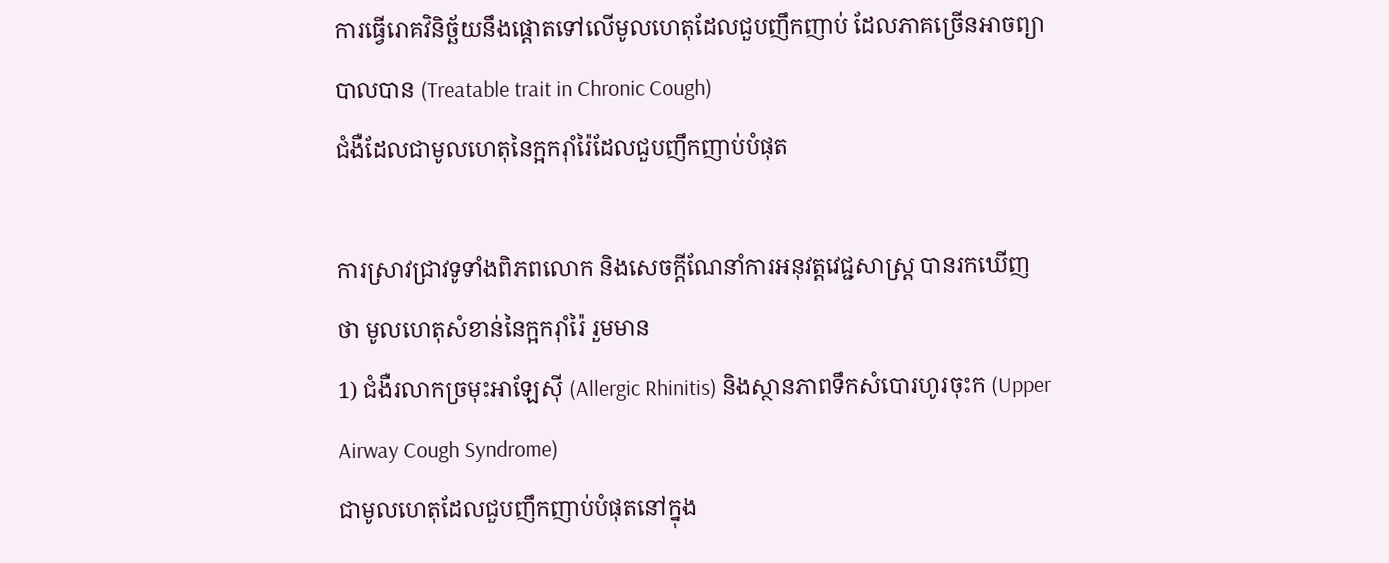ការធ្វើរោគវិនិច្ឆ័យនឹងផ្តោតទៅលើមូលហេតុដែលជួបញឹកញាប់ ដែលភាគច្រើនអាចព្យាបាលបាន (Treatable trait in Chronic Cough)
ជំងឺដែលជាមូលហេតុនៃក្អករ៉ាំរ៉ៃដែលជួបញឹកញាប់បំផុត

ការស្រាវជ្រាវទូទាំងពិភពលោក និងសេចក្តីណែនាំការអនុវត្តវេជ្ជសាស្ត្រ បានរកឃើញថា មូលហេតុសំខាន់នៃក្អករ៉ាំរ៉ៃ រួមមាន
1) ជំងឺរលាកច្រមុះអាឡែស៊ី (Allergic Rhinitis) និងស្ថានភាពទឹកសំបោរហូរចុះក (Upper Airway Cough Syndrome)
ជាមូលហេតុដែលជួបញឹកញាប់បំផុតនៅក្នុង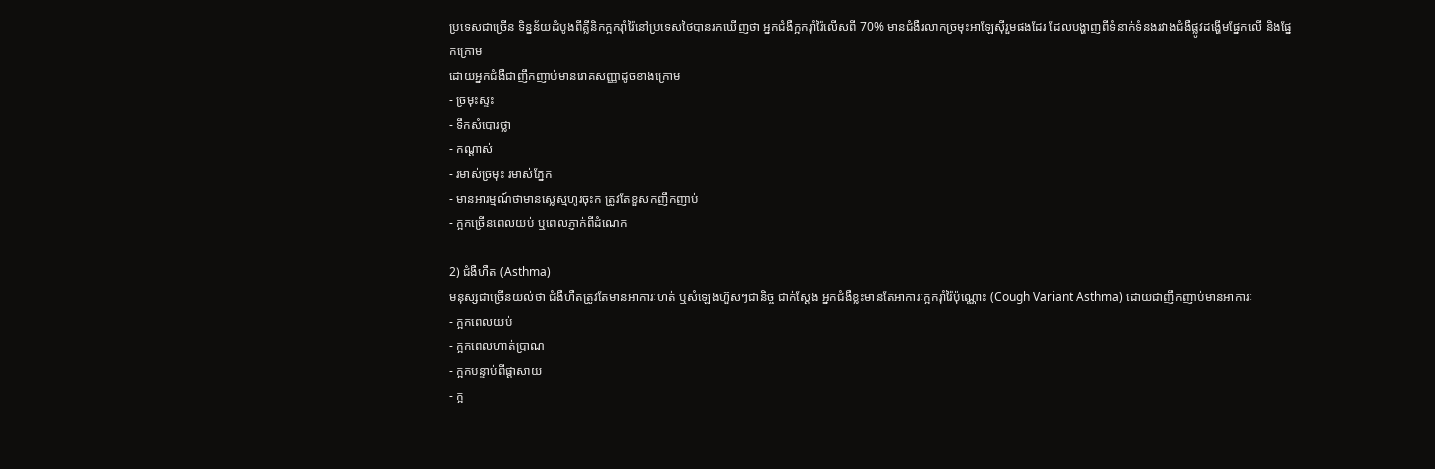ប្រទេសជាច្រើន ទិន្នន័យដំបូងពីគ្លីនិកក្អករ៉ាំរ៉ៃនៅប្រទេសថៃបានរកឃើញថា អ្នកជំងឺក្អករ៉ាំរ៉ៃលើសពី 70% មានជំងឺរលាកច្រមុះអាឡែស៊ីរួមផងដែរ ដែលបង្ហាញពីទំនាក់ទំនងរវាងជំងឺផ្លូវដង្ហើមផ្នែកលើ និងផ្នែកក្រោម
ដោយអ្នកជំងឺជាញឹកញាប់មានរោគសញ្ញាដូចខាងក្រោម
- ច្រមុះស្ទះ
- ទឹកសំបោរថ្លា
- កណ្តាស់
- រមាស់ច្រមុះ រមាស់ភ្នែក
- មានអារម្មណ៍ថាមានស្លេស្មហូរចុះក ត្រូវតែខួសកញឹកញាប់
- ក្អកច្រើនពេលយប់ ឬពេលភ្ញាក់ពីដំណេក

2) ជំងឺហឺត (Asthma)
មនុស្សជាច្រើនយល់ថា ជំងឺហឺតត្រូវតែមានអាការៈហត់ ឬសំឡេងហ៊ួសៗជានិច្ច ជាក់ស្តែង អ្នកជំងឺខ្លះមានតែអាការៈក្អករ៉ាំរ៉ៃប៉ុណ្ណោះ (Cough Variant Asthma) ដោយជាញឹកញាប់មានអាការៈ
- ក្អកពេលយប់
- ក្អកពេលហាត់ប្រាណ
- ក្អកបន្ទាប់ពីផ្តាសាយ
- ក្អ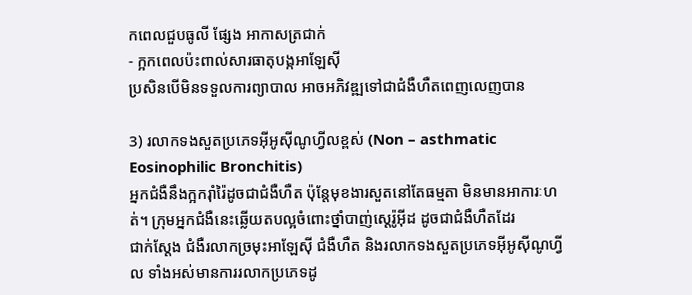កពេលជួបធូលី ផ្សែង អាកាសត្រជាក់
- ក្អកពេលប៉ះពាល់សារធាតុបង្កអាឡែស៊ី
ប្រសិនបើមិនទទួលការព្យាបាល អាចអភិវឌ្ឍទៅជាជំងឺហឺតពេញលេញបាន

3) រលាកទងសួតប្រភេទអ៊ីអូស៊ីណូហ្វីលខ្ពស់ (Non – asthmatic Eosinophilic Bronchitis)
អ្នកជំងឺនឹងក្អករ៉ាំរ៉ៃដូចជាជំងឺហឺត ប៉ុន្តែមុខងារសួតនៅតែធម្មតា មិនមានអាការៈហត់។ ក្រុមអ្នកជំងឺនេះឆ្លើយតបល្អចំពោះថ្នាំបាញ់ស្តេរ៉ូអ៊ីដ ដូចជាជំងឺហឺតដែរ
ជាក់ស្តែង ជំងឺរលាកច្រមុះអាឡែស៊ី ជំងឺហឺត និងរលាកទងសួតប្រភេទអ៊ីអូស៊ីណូហ្វីល ទាំងអស់មានការរលាកប្រភេទដូ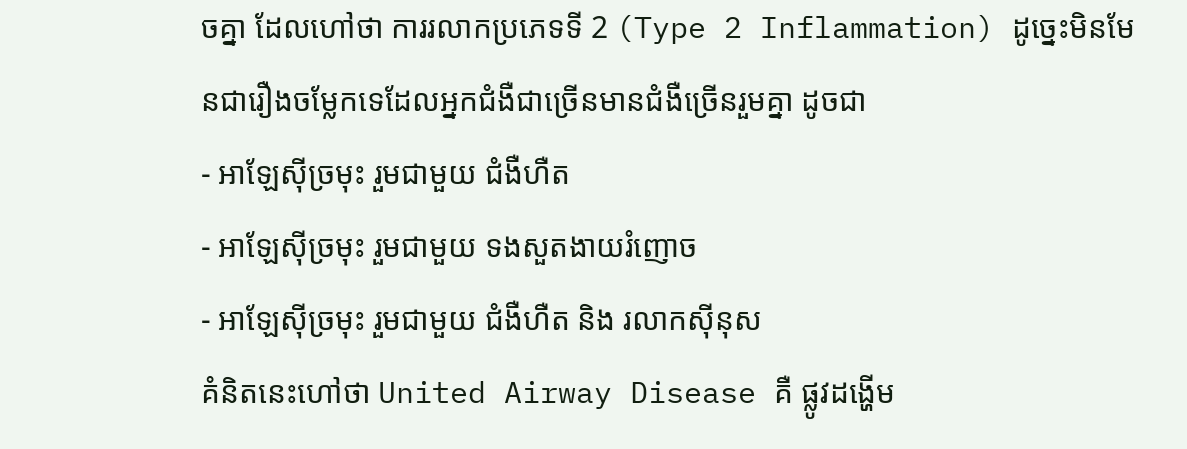ចគ្នា ដែលហៅថា ការរលាកប្រភេទទី 2 (Type 2 Inflammation) ដូច្នេះមិនមែនជារឿងចម្លែកទេដែលអ្នកជំងឺជាច្រើនមានជំងឺច្រើនរួមគ្នា ដូចជា
- អាឡែស៊ីច្រមុះ រួមជាមួយ ជំងឺហឺត
- អាឡែស៊ីច្រមុះ រួមជាមួយ ទងសួតងាយរំញោច
- អាឡែស៊ីច្រមុះ រួមជាមួយ ជំងឺហឺត និង រលាកស៊ីនុស
គំនិតនេះហៅថា United Airway Disease គឺ ផ្លូវដង្ហើម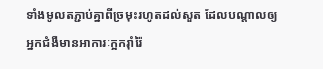ទាំងមូលតភ្ជាប់គ្នាពីច្រមុះរហូតដល់សួត ដែលបណ្ដាលឲ្យអ្នកជំងឺមានអាការៈក្អករ៉ាំរ៉ៃ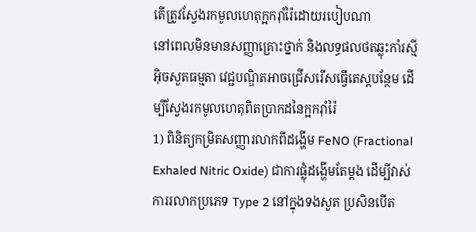តើត្រូវស្វែងរកមូលហេតុក្អករ៉ាំរ៉ៃដោយរបៀបណា
នៅពេលមិនមានសញ្ញាគ្រោះថ្នាក់ និងលទ្ធផលថតឆ្លុះកាំរស្មីអ៊ិចសួតធម្មតា វេជ្ជបណ្ឌិតអាចជ្រើសរើសធ្វើតេស្តបន្ថែម ដើម្បីស្វែងរកមូលហេតុពិតប្រាកដនៃក្អករ៉ាំរ៉ៃ
1) ពិនិត្យកម្រិតសញ្ញារលាកពីដង្ហើម FeNO (Fractional Exhaled Nitric Oxide) ជាការផ្លុំដង្ហើមតែម្តង ដើម្បីវាស់ការរលាកប្រភេទ Type 2 នៅក្នុងទងសួត ប្រសិនបើត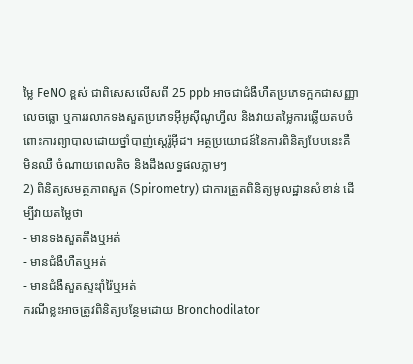ម្លៃ FeNO ខ្ពស់ ជាពិសេសលើសពី 25 ppb អាចជាជំងឺហឺតប្រភេទក្អកជាសញ្ញាលេចធ្លោ ឬការរលាកទងសួតប្រភេទអ៊ីអូស៊ីណូហ្វីល និងវាយតម្លៃការឆ្លើយតបចំពោះការព្យាបាលដោយថ្នាំបាញ់ស្តេរ៉ូអ៊ីដ។ អត្ថប្រយោជន៍នៃការពិនិត្យបែបនេះគឺ មិនឈឺ ចំណាយពេលតិច និងដឹងលទ្ធផលភ្លាមៗ
2) ពិនិត្យសមត្ថភាពសួត (Spirometry) ជាការត្រួតពិនិត្យមូលដ្ឋានសំខាន់ ដើម្បីវាយតម្លៃថា
- មានទងសួតតឹងឬអត់
- មានជំងឺហឺតឬអត់
- មានជំងឺសួតស្ទះរ៉ាំរ៉ៃឬអត់
ករណីខ្លះអាចត្រូវពិនិត្យបន្ថែមដោយ Bronchodilator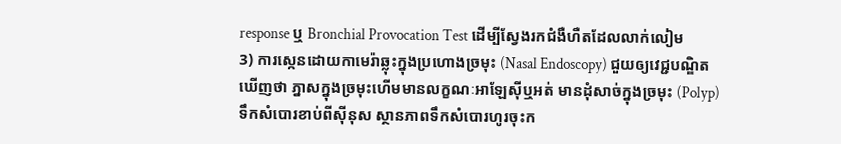response ឬ Bronchial Provocation Test ដើម្បីស្វែងរកជំងឺហឺតដែលលាក់លៀម
3) ការស្កេនដោយកាមេរ៉ាឆ្លុះក្នុងប្រហោងច្រមុះ (Nasal Endoscopy) ជួយឲ្យវេជ្ជបណ្ឌិតឃើញថា ភ្នាសក្នុងច្រមុះហើមមានលក្ខណៈអាឡែស៊ីឬអត់ មានដុំសាច់ក្នុងច្រមុះ (Polyp) ទឹកសំបោរខាប់ពីស៊ីនុស ស្ថានភាពទឹកសំបោរហូរចុះក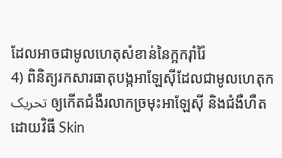ដែលអាចជាមូលហេតុសំខាន់នៃក្អករ៉ាំរ៉ៃ
4) ពិនិត្យរកសារធាតុបង្កអាឡែស៊ីដែលជាមូលហេតុក تحریک ឲ្យកើតជំងឺរលាកច្រមុះអាឡែស៊ី និងជំងឺហឺត ដោយវិធី Skin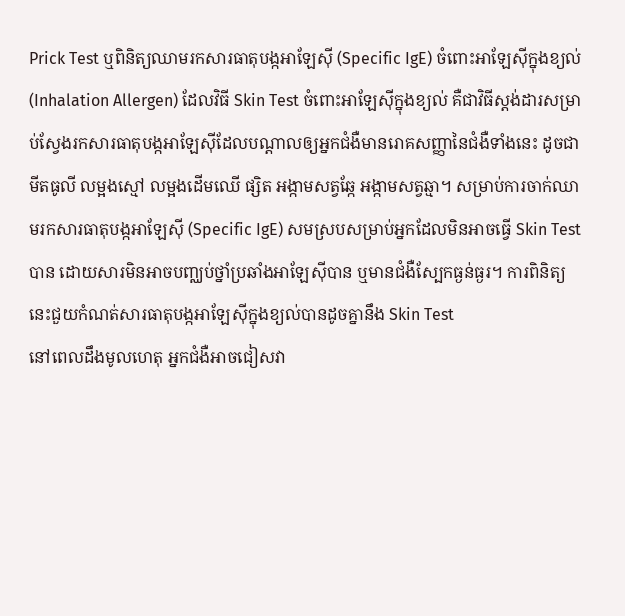Prick Test ឬពិនិត្យឈាមរកសារធាតុបង្កអាឡែស៊ី (Specific IgE) ចំពោះអាឡែស៊ីក្នុងខ្យល់ (Inhalation Allergen) ដែលវិធី Skin Test ចំពោះអាឡែស៊ីក្នុងខ្យល់ គឺជាវិធីស្តង់ដារសម្រាប់ស្វែងរកសារធាតុបង្កអាឡែស៊ីដែលបណ្ដាលឲ្យអ្នកជំងឺមានរោគសញ្ញានៃជំងឺទាំងនេះ ដូចជា មីតធូលី លម្អងស្មៅ លម្អងដើមឈើ ផ្សិត អង្កាមសត្វឆ្កែ អង្កាមសត្វឆ្មា។ សម្រាប់ការចាក់ឈាមរកសារធាតុបង្កអាឡែស៊ី (Specific IgE) សមស្របសម្រាប់អ្នកដែលមិនអាចធ្វើ Skin Test បាន ដោយសារមិនអាចបញ្ឈប់ថ្នាំប្រឆាំងអាឡែស៊ីបាន ឬមានជំងឺស្បែកធ្ងន់ធ្ងរ។ ការពិនិត្យនេះជួយកំណត់សារធាតុបង្កអាឡែស៊ីក្នុងខ្យល់បានដូចគ្នានឹង Skin Test
នៅពេលដឹងមូលហេតុ អ្នកជំងឺអាចជៀសវា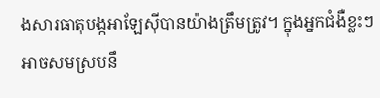ងសារធាតុបង្កអាឡែស៊ីបានយ៉ាងត្រឹមត្រូវ។ ក្នុងអ្នកជំងឺខ្លះៗ អាចសមស្របនឹ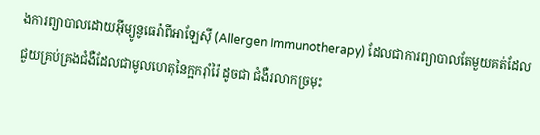ងការព្យាបាលដោយអ៊ីម្យូនូធេរ៉ាពីអាឡែស៊ី (Allergen Immunotherapy) ដែលជាការព្យាបាលតែមួយគត់ដែលជួយគ្រប់គ្រងជំងឺដែលជាមូលហេតុនៃក្អករ៉ាំរ៉ៃ ដូចជា ជំងឺរលាកច្រមុះ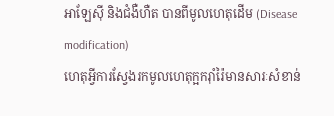អាឡែស៊ី និងជំងឺហឺត បានពីមូលហេតុដើម (Disease modification)
ហេតុអ្វីការស្វែងរកមូលហេតុក្អករ៉ាំរ៉ៃមានសារៈសំខាន់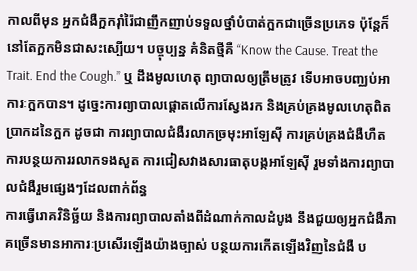កាលពីមុន អ្នកជំងឺក្អករ៉ាំរ៉ៃជាញឹកញាប់ទទួលថ្នាំបំបាត់ក្អកជាច្រើនប្រភេទ ប៉ុន្តែក៏នៅតែក្អកមិនជាសះស្បើយ។ បច្ចុប្បន្ន គំនិតថ្មីគឺ “Know the Cause. Treat the Trait. End the Cough.” ឬ ដឹងមូលហេតុ ព្យាបាលឲ្យត្រឹមត្រូវ ទើបអាចបញ្ឈប់អាការៈក្អកបាន។ ដូច្នេះការព្យាបាលផ្តោតលើការស្វែងរក និងគ្រប់គ្រងមូលហេតុពិតប្រាកដនៃក្អក ដូចជា ការព្យាបាលជំងឺរលាកច្រមុះអាឡែស៊ី ការគ្រប់គ្រងជំងឺហឺត ការបន្ថយការរលាកទងសួត ការជៀសវាងសារធាតុបង្កអាឡែស៊ី រួមទាំងការព្យាបាលជំងឺរួមផ្សេងៗដែលពាក់ព័ន្ធ
ការធ្វើរោគវិនិច្ឆ័យ និងការព្យាបាលតាំងពីដំណាក់កាលដំបូង នឹងជួយឲ្យអ្នកជំងឺភាគច្រើនមានអាការៈប្រសើរឡើងយ៉ាងច្បាស់ បន្ថយការកើតឡើងវិញនៃជំងឺ ប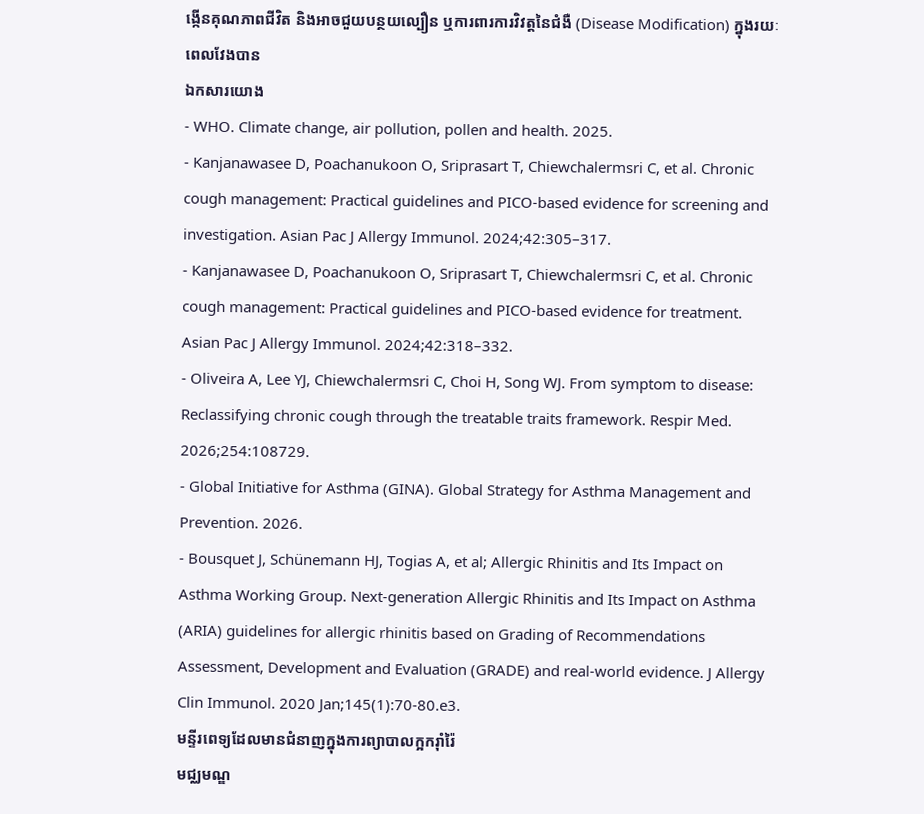ង្កើនគុណភាពជីវិត និងអាចជួយបន្ថយល្បឿន ឬការពារការវិវត្តនៃជំងឺ (Disease Modification) ក្នុងរយៈពេលវែងបាន
ឯកសារយោង
- WHO. Climate change, air pollution, pollen and health. 2025.
- Kanjanawasee D, Poachanukoon O, Sriprasart T, Chiewchalermsri C, et al. Chronic cough management: Practical guidelines and PICO-based evidence for screening and investigation. Asian Pac J Allergy Immunol. 2024;42:305–317.
- Kanjanawasee D, Poachanukoon O, Sriprasart T, Chiewchalermsri C, et al. Chronic cough management: Practical guidelines and PICO-based evidence for treatment. Asian Pac J Allergy Immunol. 2024;42:318–332.
- Oliveira A, Lee YJ, Chiewchalermsri C, Choi H, Song WJ. From symptom to disease: Reclassifying chronic cough through the treatable traits framework. Respir Med. 2026;254:108729.
- Global Initiative for Asthma (GINA). Global Strategy for Asthma Management and Prevention. 2026.
- Bousquet J, Schünemann HJ, Togias A, et al; Allergic Rhinitis and Its Impact on Asthma Working Group. Next-generation Allergic Rhinitis and Its Impact on Asthma (ARIA) guidelines for allergic rhinitis based on Grading of Recommendations Assessment, Development and Evaluation (GRADE) and real-world evidence. J Allergy Clin Immunol. 2020 Jan;145(1):70-80.e3.
មន្ទីរពេទ្យដែលមានជំនាញក្នុងការព្យាបាលក្អករ៉ាំរ៉ៃ
មជ្ឈមណ្ឌ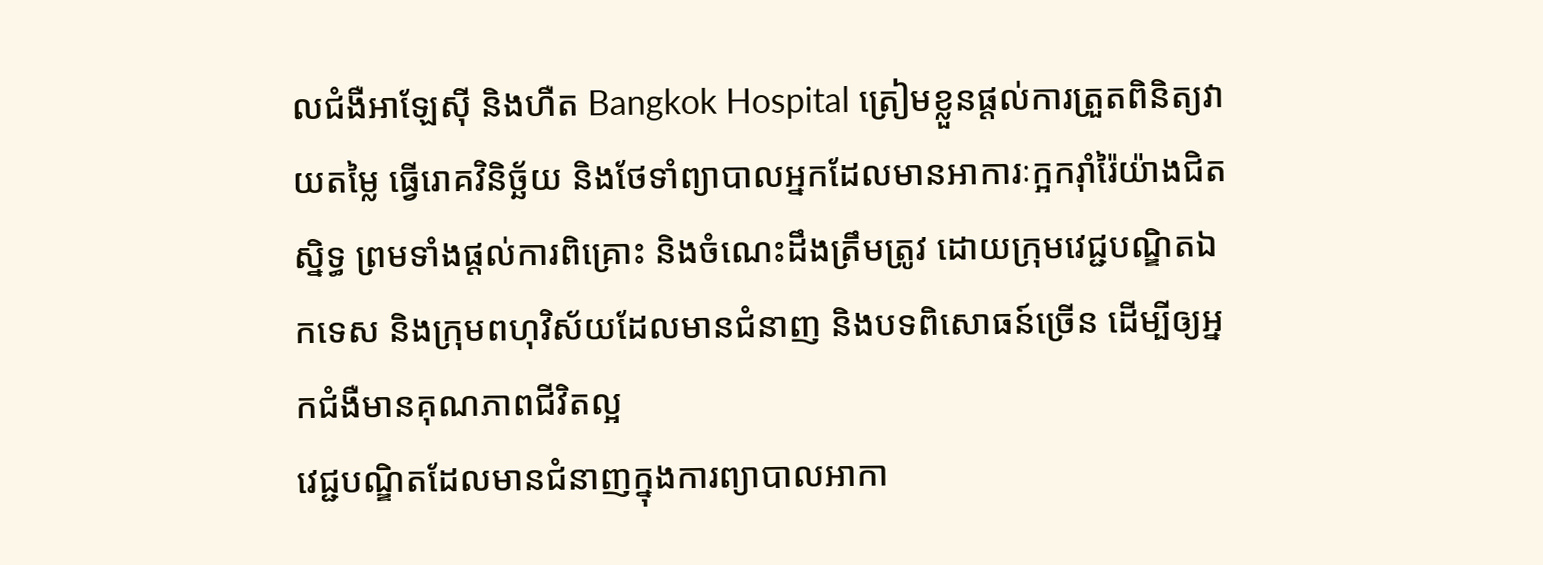លជំងឺអាឡែស៊ី និងហឺត Bangkok Hospital ត្រៀមខ្លួនផ្តល់ការត្រួតពិនិត្យវាយតម្លៃ ធ្វើរោគវិនិច្ឆ័យ និងថែទាំព្យាបាលអ្នកដែលមានអាការៈក្អករ៉ាំរ៉ៃយ៉ាងជិតស្និទ្ធ ព្រមទាំងផ្តល់ការពិគ្រោះ និងចំណេះដឹងត្រឹមត្រូវ ដោយក្រុមវេជ្ជបណ្ឌិតឯកទេស និងក្រុមពហុវិស័យដែលមានជំនាញ និងបទពិសោធន៍ច្រើន ដើម្បីឲ្យអ្នកជំងឺមានគុណភាពជីវិតល្អ
វេជ្ជបណ្ឌិតដែលមានជំនាញក្នុងការព្យាបាលអាកា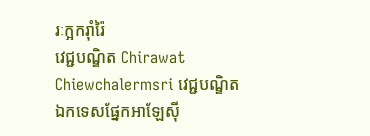រៈក្អករ៉ាំរ៉ៃ
វេជ្ជបណ្ឌិត Chirawat Chiewchalermsri វេជ្ជបណ្ឌិតឯកទេសផ្នែកអាឡែស៊ី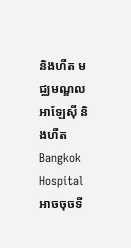និងហឺត មជ្ឈមណ្ឌលអាឡែស៊ី និងហឺត Bangkok Hospital
អាចចុចទី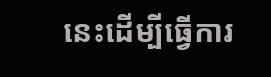នេះដើម្បីធ្វើការ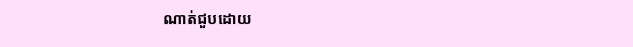ណាត់ជួបដោយ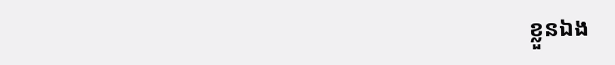ខ្លួនឯង